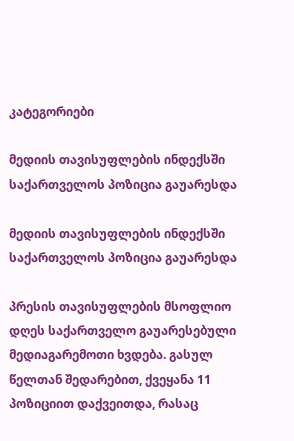კატეგორიები

მედიის თავისუფლების ინდექსში საქართველოს პოზიცია გაუარესდა

მედიის თავისუფლების ინდექსში საქართველოს პოზიცია გაუარესდა

პრესის თავისუფლების მსოფლიო დღეს საქართველო გაუარესებული მედიაგარემოთი ხვდება. გასულ წელთან შედარებით, ქვეყანა 11 პოზიციით დაქვეითდა, რასაც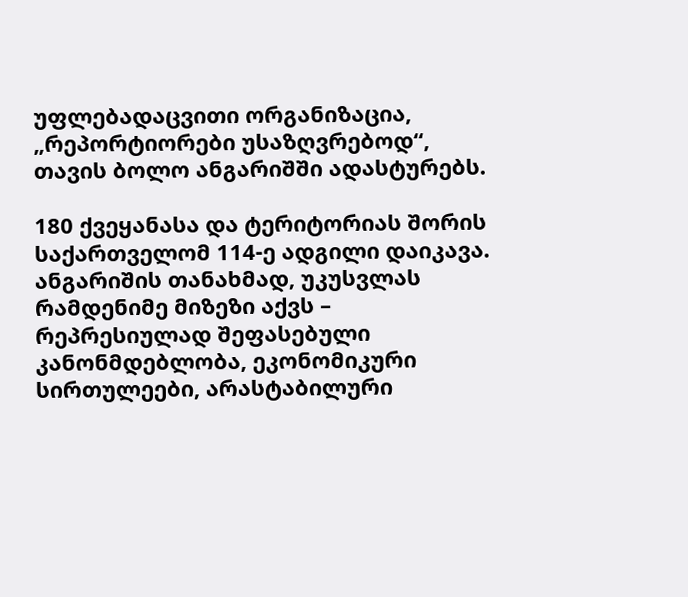უფლებადაცვითი ორგანიზაცია, „რეპორტიორები უსაზღვრებოდ“, თავის ბოლო ანგარიშში ადასტურებს.

180 ქვეყანასა და ტერიტორიას შორის საქართველომ 114-ე ადგილი დაიკავა. ანგარიშის თანახმად, უკუსვლას რამდენიმე მიზეზი აქვს – რეპრესიულად შეფასებული კანონმდებლობა, ეკონომიკური სირთულეები, არასტაბილური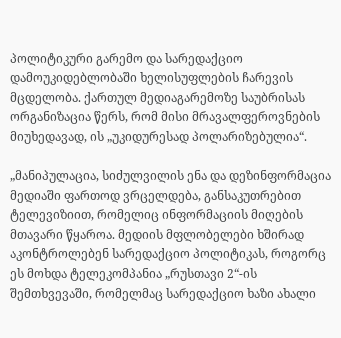პოლიტიკური გარემო და სარედაქციო დამოუკიდებლობაში ხელისუფლების ჩარევის მცდელობა. ქართულ მედიაგარემოზე საუბრისას ორგანიზაცია წერს, რომ მისი მრავალფეროვნების მიუხედავად, ის „უკიდურესად პოლარიზებულია“.

„მანიპულაცია, სიძულვილის ენა და დეზინფორმაცია მედიაში ფართოდ ვრცელდება, განსაკუთრებით ტელევიზიით, რომელიც ინფორმაციის მიღების მთავარი წყაროა. მედიის მფლობელები ხშირად აკონტროლებენ სარედაქციო პოლიტიკას, როგორც ეს მოხდა ტელეკომპანია „რუსთავი 2“-ის შემთხვევაში, რომელმაც სარედაქციო ხაზი ახალი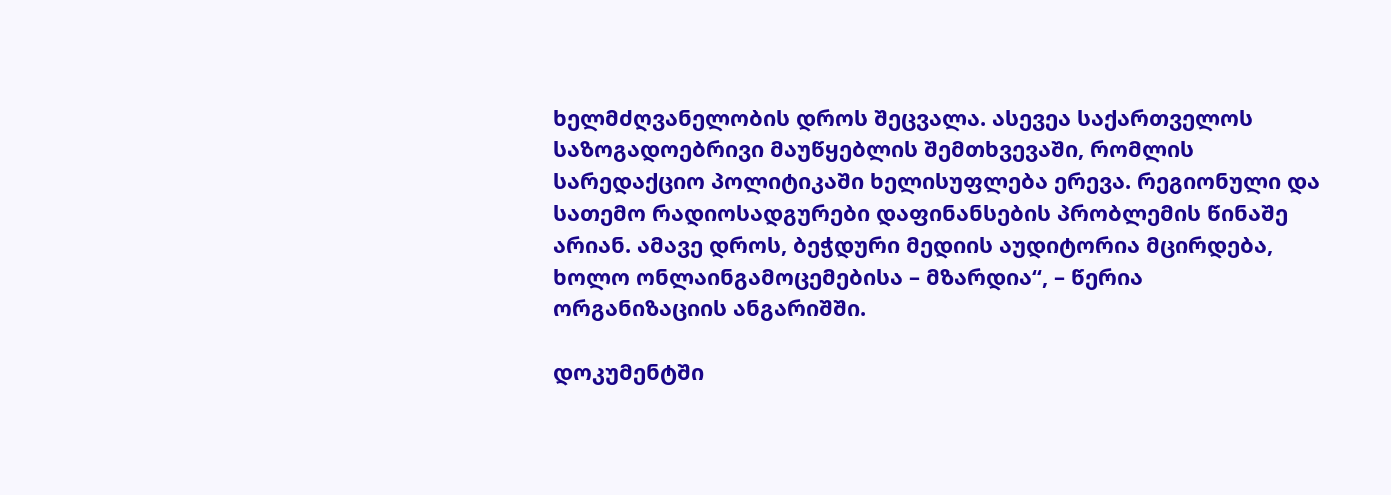ხელმძღვანელობის დროს შეცვალა. ასევეა საქართველოს საზოგადოებრივი მაუწყებლის შემთხვევაში, რომლის სარედაქციო პოლიტიკაში ხელისუფლება ერევა. რეგიონული და სათემო რადიოსადგურები დაფინანსების პრობლემის წინაშე არიან. ამავე დროს, ბეჭდური მედიის აუდიტორია მცირდება, ხოლო ონლაინგამოცემებისა – მზარდია“, – წერია ორგანიზაციის ანგარიშში.

დოკუმენტში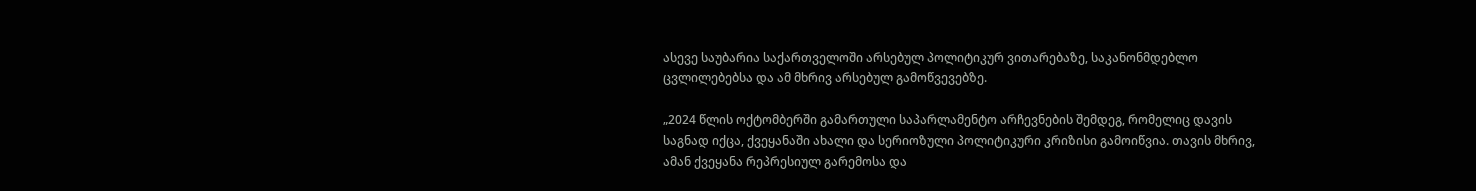ასევე საუბარია საქართველოში არსებულ პოლიტიკურ ვითარებაზე, საკანონმდებლო ცვლილებებსა და ამ მხრივ არსებულ გამოწვევებზე.

„2024 წლის ოქტომბერში გამართული საპარლამენტო არჩევნების შემდეგ, რომელიც დავის საგნად იქცა, ქვეყანაში ახალი და სერიოზული პოლიტიკური კრიზისი გამოიწვია. თავის მხრივ, ამან ქვეყანა რეპრესიულ გარემოსა და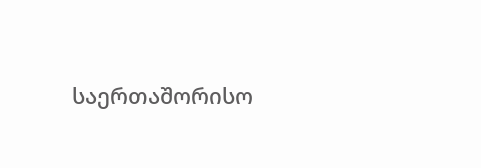საერთაშორისო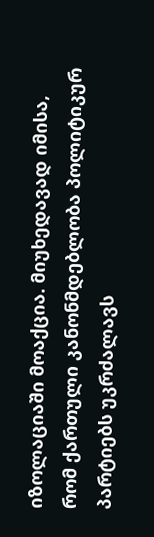იზოლაციაში მოაქცია. მიუხედავად იმისა, რომ ქართული კანონმდებლობა პოლიტიკურ პარტიებს უკრძალავს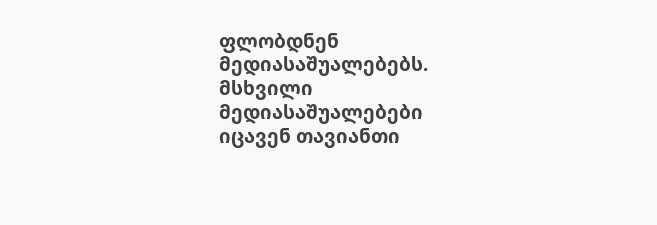ფლობდნენ მედიასაშუალებებს. მსხვილი მედიასაშუალებები იცავენ თავიანთი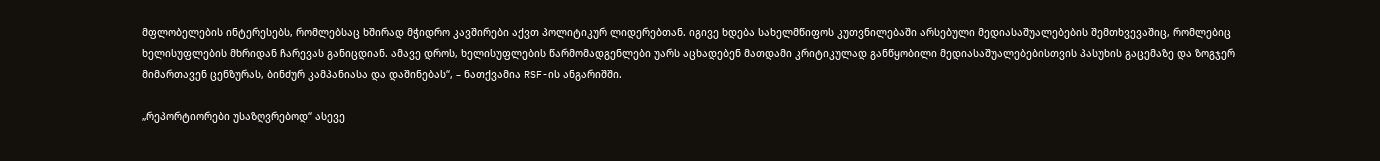მფლობელების ინტერესებს, რომლებსაც ხშირად მჭიდრო კავშირები აქვთ პოლიტიკურ ლიდერებთან. იგივე ხდება სახელმწიფოს კუთვნილებაში არსებული მედიასაშუალებების შემთხვევაშიც, რომლებიც ხელისუფლების მხრიდან ჩარევას განიცდიან. ამავე დროს, ხელისუფლების წარმომადგენლები უარს აცხადებენ მათდამი კრიტიკულად განწყობილი მედიასაშუალებებისთვის პასუხის გაცემაზე და ზოგჯერ მიმართავენ ცენზურას, ბინძურ კამპანიასა და დაშინებას“, – ნათქვამია RSF-ის ანგარიშში.

„რეპორტიორები უსაზღვრებოდ“ ასევე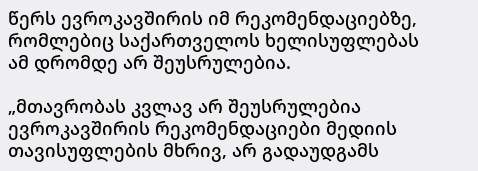წერს ევროკავშირის იმ რეკომენდაციებზე, რომლებიც საქართველოს ხელისუფლებას ამ დრომდე არ შეუსრულებია.

„მთავრობას კვლავ არ შეუსრულებია ევროკავშირის რეკომენდაციები მედიის თავისუფლების მხრივ, არ გადაუდგამს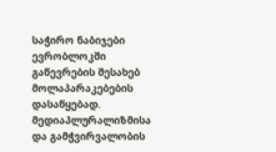საჭირო ნაბიჯები ევრობლოკში გაწევრების შესახებ მოლაპარაკებების დასაწყებად. მედიაპლურალიზმისა და გამჭვირვალობის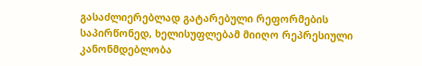გასაძლიერებლად გატარებული რეფორმების საპირწონედ, ხელისუფლებამ მიიღო რეპრესიული კანონმდებლობა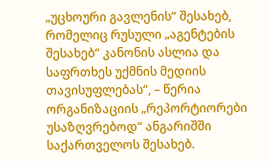„უცხოური გავლენის“ შესახებ, რომელიც რუსული „აგენტების შესახებ“ კანონის ასლია და საფრთხეს უქმნის მედიის თავისუფლებას“, – წერია ორგანიზაციის „რეპორტიორები უსაზღვრებოდ“ ანგარიშში საქართველოს შესახებ.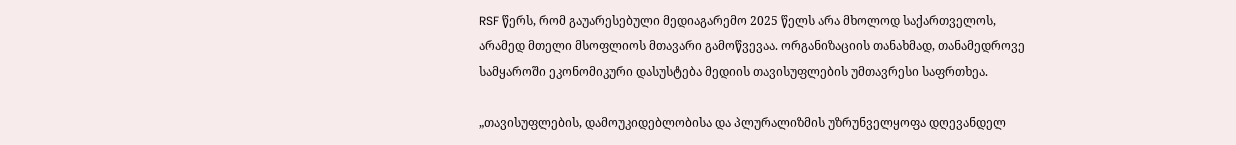RSF წერს, რომ გაუარესებული მედიაგარემო 2025 წელს არა მხოლოდ საქართველოს, არამედ მთელი მსოფლიოს მთავარი გამოწვევაა. ორგანიზაციის თანახმად, თანამედროვე სამყაროში ეკონომიკური დასუსტება მედიის თავისუფლების უმთავრესი საფრთხეა.

„თავისუფლების, დამოუკიდებლობისა და პლურალიზმის უზრუნველყოფა დღევანდელ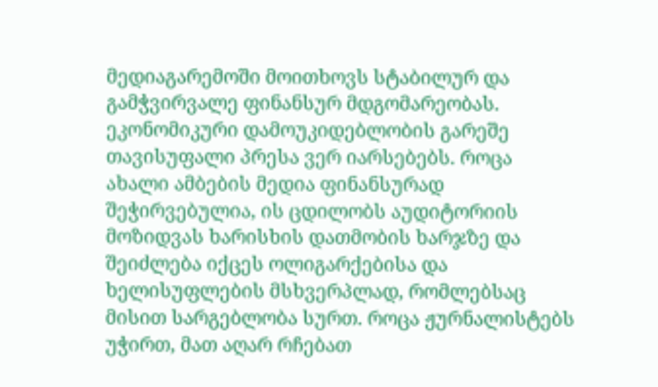მედიაგარემოში მოითხოვს სტაბილურ და გამჭვირვალე ფინანსურ მდგომარეობას. ეკონომიკური დამოუკიდებლობის გარეშე თავისუფალი პრესა ვერ იარსებებს. როცა ახალი ამბების მედია ფინანსურად შეჭირვებულია, ის ცდილობს აუდიტორიის მოზიდვას ხარისხის დათმობის ხარჯზე და შეიძლება იქცეს ოლიგარქებისა და ხელისუფლების მსხვერპლად, რომლებსაც მისით სარგებლობა სურთ. როცა ჟურნალისტებს უჭირთ, მათ აღარ რჩებათ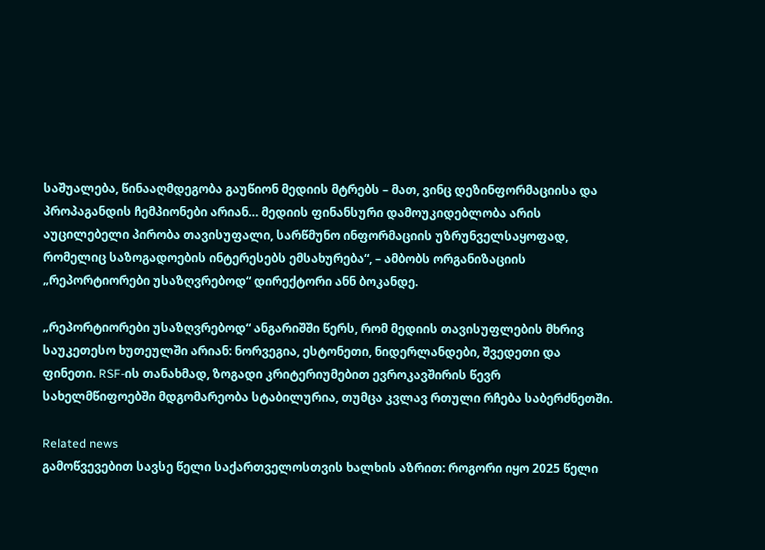საშუალება, წინააღმდეგობა გაუწიონ მედიის მტრებს – მათ, ვინც დეზინფორმაციისა და პროპაგანდის ჩემპიონები არიან… მედიის ფინანსური დამოუკიდებლობა არის აუცილებელი პირობა თავისუფალი, სარწმუნო ინფორმაციის უზრუნველსაყოფად, რომელიც საზოგადოების ინტერესებს ემსახურება“, – ამბობს ორგანიზაციის „რეპორტიორები უსაზღვრებოდ“ დირექტორი ანნ ბოკანდე.

„რეპორტიორები უსაზღვრებოდ“ ანგარიშში წერს, რომ მედიის თავისუფლების მხრივ საუკეთესო ხუთეულში არიან: ნორვეგია, ესტონეთი, ნიდერლანდები, შვედეთი და ფინეთი. RSF-ის თანახმად, ზოგადი კრიტერიუმებით ევროკავშირის წევრ სახელმწიფოებში მდგომარეობა სტაბილურია, თუმცა კვლავ რთული რჩება საბერძნეთში.

Related news
გამოწვევებით სავსე წელი საქართველოსთვის ხალხის აზრით: როგორი იყო 2025 წელი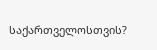საქართველოსთვის?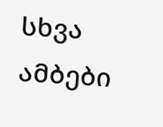სხვა ამბები